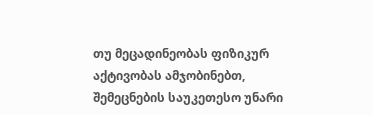თუ მეცადინეობას ფიზიკურ აქტივობას ამჯობინებთ, შემეცნების საუკეთესო უნარი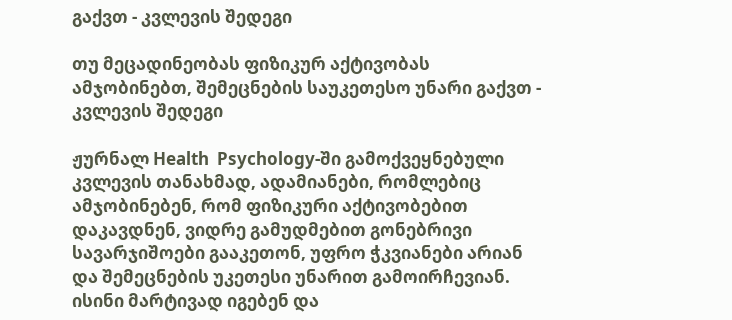გაქვთ - კვლევის შედეგი

თუ მეცადინეობას ფიზიკურ აქტივობას ამჯობინებთ, შემეცნების საუკეთესო უნარი გაქვთ - კვლევის შედეგი

ჟურნალ Health  Psychology-ში გამოქვეყნებული კვლევის თანახმად, ადამიანები, რომლებიც ამჯობინებენ, რომ ფიზიკური აქტივობებით დაკავდნენ, ვიდრე გამუდმებით გონებრივი სავარჯიშოები გააკეთონ, უფრო ჭკვიანები არიან და შემეცნების უკეთესი უნარით გამოირჩევიან. ისინი მარტივად იგებენ და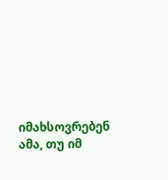იმახსოვრებენ ამა, თუ იმ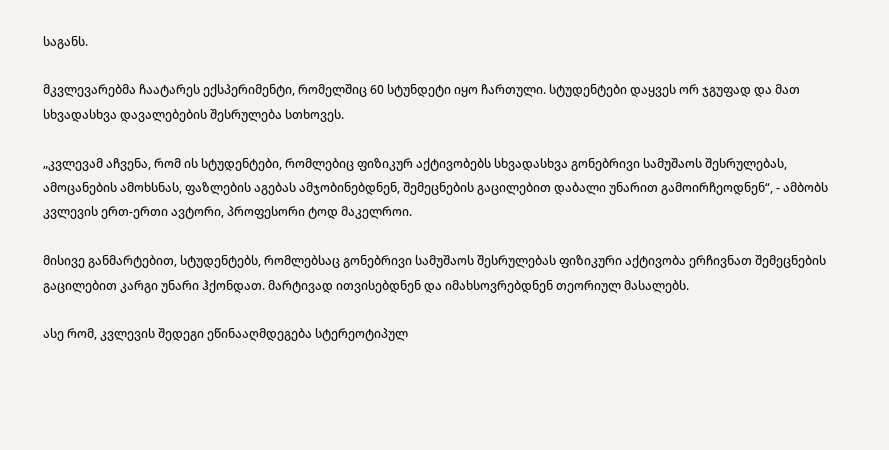საგანს.

მკვლევარებმა ჩაატარეს ექსპერიმენტი, რომელშიც 60 სტუნდეტი იყო ჩართული. სტუდენტები დაყვეს ორ ჯგუფად და მათ სხვადასხვა დავალებების შესრულება სთხოვეს.

„კვლევამ აჩვენა, რომ ის სტუდენტები, რომლებიც ფიზიკურ აქტივობებს სხვადასხვა გონებრივი სამუშაოს შესრულებას, ამოცანების ამოხსნას, ფაზლების აგებას ამჯობინებდნენ, შემეცნების გაცილებით დაბალი უნარით გამოირჩეოდნენ“, - ამბობს კვლევის ერთ-ერთი ავტორი, პროფესორი ტოდ მაკელროი.

მისივე განმარტებით, სტუდენტებს, რომლებსაც გონებრივი სამუშაოს შესრულებას ფიზიკური აქტივობა ერჩივნათ შემეცნების გაცილებით კარგი უნარი ჰქონდათ. მარტივად ითვისებდნენ და იმახსოვრებდნენ თეორიულ მასალებს.

ასე რომ, კვლევის შედეგი ეწინააღმდეგება სტერეოტიპულ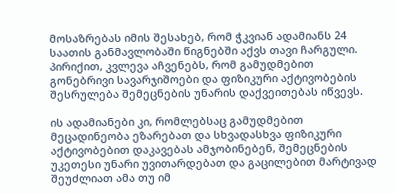მოსაზრებას იმის შესახებ, რომ ჭკვიან ადამიანს 24 საათის განმავლობაში წიგნებში აქვს თავი ჩარგული. პირიქით, კვლევა აჩვენებს, რომ გამუდმებით გონებრივი სავარჯიშოები და ფიზიკური აქტივობების შესრულება შემეცნების უნარის დაქვეითებას იწვევს.

ის ადამიანები კი, რომლებსაც გამუდმებით მეცადინეობა ეზარებათ და სხვადასხვა ფიზიკური აქტივობებით დაკავებას ამჯობინებენ, შემეცნების უკეთესი უნარი უვითარდებათ და გაცილებით მარტივად შეუძლიათ ამა თუ იმ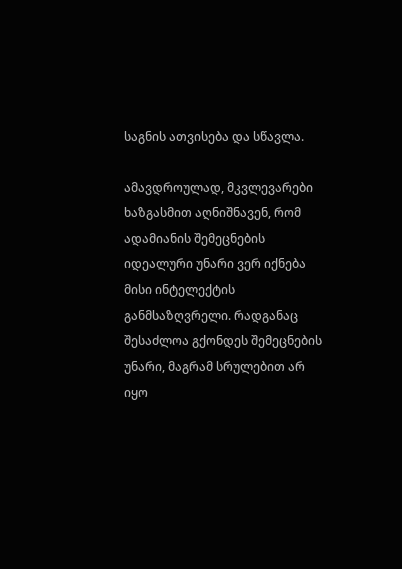საგნის ათვისება და სწავლა.

ამავდროულად, მკვლევარები ხაზგასმით აღნიშნავენ, რომ ადამიანის შემეცნების იდეალური უნარი ვერ იქნება მისი ინტელექტის განმსაზღვრელი. რადგანაც შესაძლოა გქონდეს შემეცნების უნარი, მაგრამ სრულებით არ იყო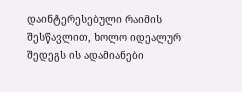დაინტერესებული რაიმის შესწავლით, ხოლო იდეალურ შედეგს ის ადამიანები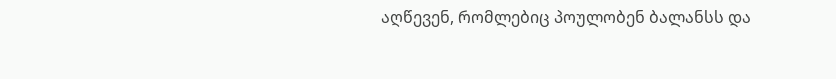აღწევენ, რომლებიც პოულობენ ბალანსს და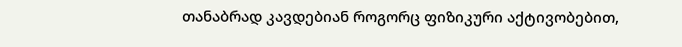თანაბრად კავდებიან როგორც ფიზიკური აქტივობებით,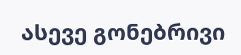ასევე გონებრივი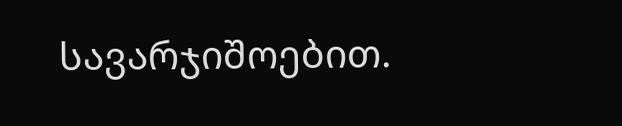სავარჯიშოებით.